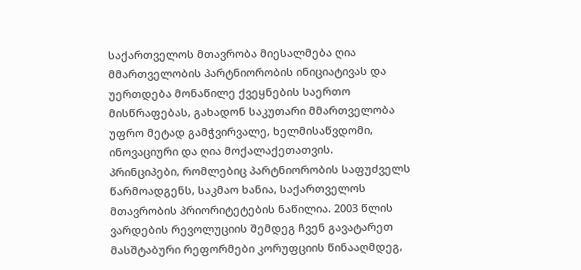საქართველოს მთავრობა მიესალმება ღია მმართველობის პარტნიორობის ინიციატივას და უერთდება მონაწილე ქვეყნების საერთო მისწრაფებას, გახადონ საკუთარი მმართველობა უფრო მეტად გამჭვირვალე, ხელმისაწვდომი, ინოვაციური და ღია მოქალაქეთათვის.
პრინციპები, რომლებიც პარტნიორობის საფუძველს წარმოადგენს, საკმაო ხანია, საქართველოს მთავრობის პრიორიტეტების ნაწილია. 2003 წლის ვარდების რევოლუციის შემდეგ ჩვენ გავატარეთ მასშტაბური რეფორმები კორუფციის წინააღმდეგ,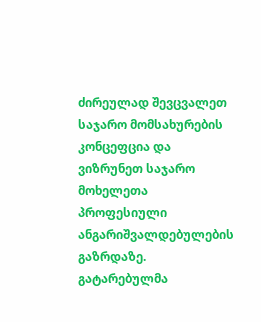ძირეულად შევცვალეთ საჯარო მომსახურების კონცეფცია და ვიზრუნეთ საჯარო მოხელეთა პროფესიული ანგარიშვალდებულების გაზრდაზე.
გატარებულმა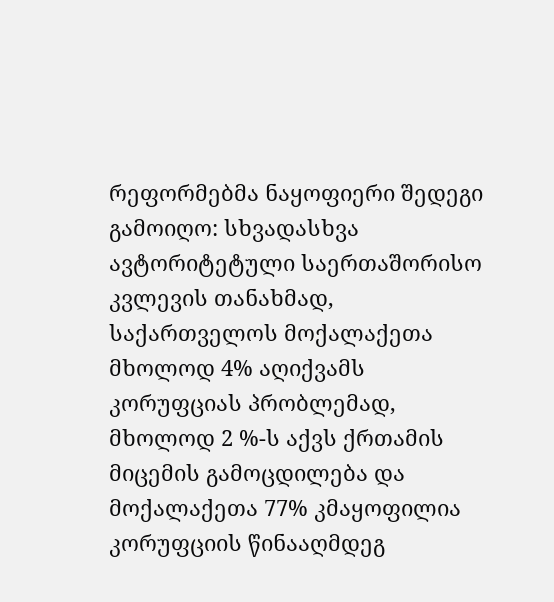რეფორმებმა ნაყოფიერი შედეგი გამოიღო: სხვადასხვა ავტორიტეტული საერთაშორისო კვლევის თანახმად, საქართველოს მოქალაქეთა მხოლოდ 4% აღიქვამს კორუფციას პრობლემად, მხოლოდ 2 %-ს აქვს ქრთამის მიცემის გამოცდილება და მოქალაქეთა 77% კმაყოფილია კორუფციის წინააღმდეგ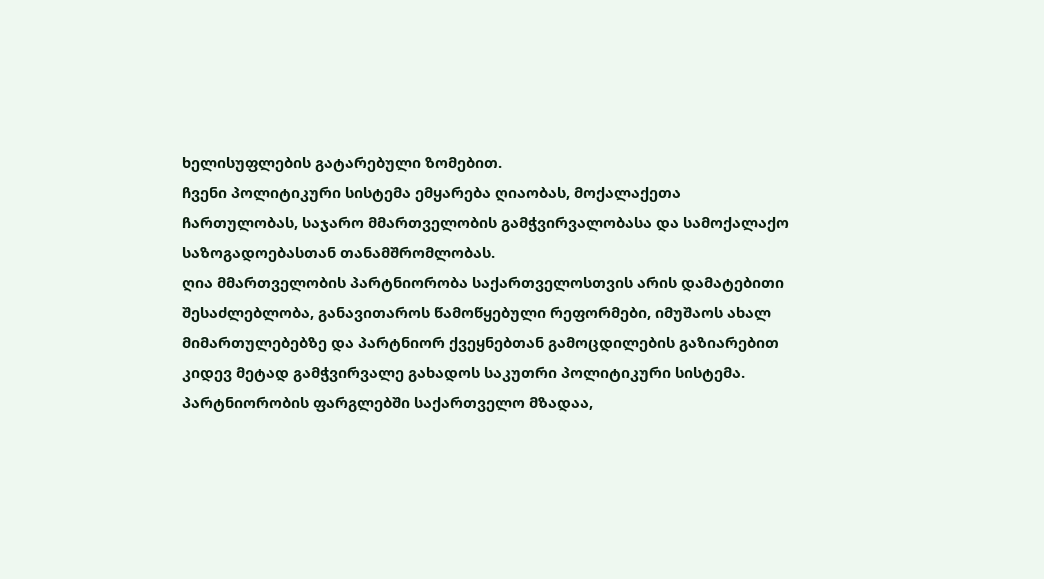ხელისუფლების გატარებული ზომებით.
ჩვენი პოლიტიკური სისტემა ემყარება ღიაობას, მოქალაქეთა ჩართულობას, საჯარო მმართველობის გამჭვირვალობასა და სამოქალაქო საზოგადოებასთან თანამშრომლობას.
ღია მმართველობის პარტნიორობა საქართველოსთვის არის დამატებითი შესაძლებლობა, განავითაროს წამოწყებული რეფორმები, იმუშაოს ახალ მიმართულებებზე და პარტნიორ ქვეყნებთან გამოცდილების გაზიარებით კიდევ მეტად გამჭვირვალე გახადოს საკუთრი პოლიტიკური სისტემა.
პარტნიორობის ფარგლებში საქართველო მზადაა,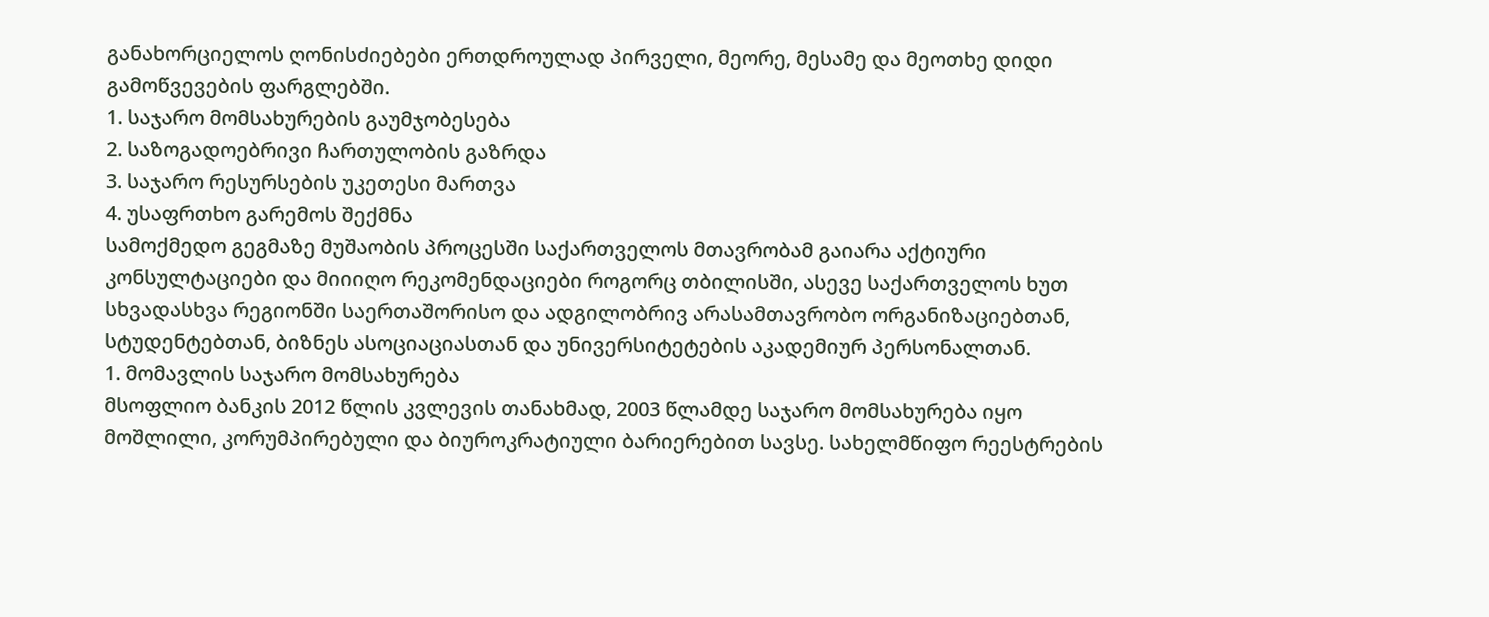განახორციელოს ღონისძიებები ერთდროულად პირველი, მეორე, მესამე და მეოთხე დიდი გამოწვევების ფარგლებში.
1. საჯარო მომსახურების გაუმჯობესება
2. საზოგადოებრივი ჩართულობის გაზრდა
3. საჯარო რესურსების უკეთესი მართვა
4. უსაფრთხო გარემოს შექმნა
სამოქმედო გეგმაზე მუშაობის პროცესში საქართველოს მთავრობამ გაიარა აქტიური კონსულტაციები და მიიიღო რეკომენდაციები როგორც თბილისში, ასევე საქართველოს ხუთ სხვადასხვა რეგიონში საერთაშორისო და ადგილობრივ არასამთავრობო ორგანიზაციებთან, სტუდენტებთან, ბიზნეს ასოციაციასთან და უნივერსიტეტების აკადემიურ პერსონალთან.
1. მომავლის საჯარო მომსახურება
მსოფლიო ბანკის 2012 წლის კვლევის თანახმად, 2003 წლამდე საჯარო მომსახურება იყო მოშლილი, კორუმპირებული და ბიუროკრატიული ბარიერებით სავსე. სახელმწიფო რეესტრების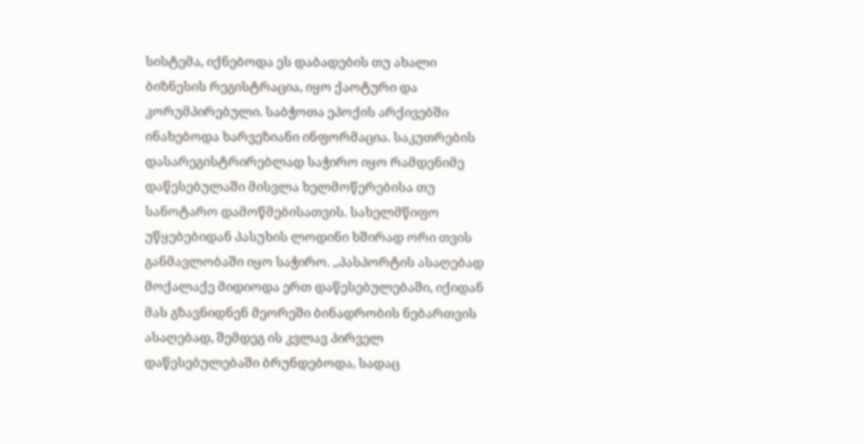სისტემა, იქნებოდა ეს დაბადების თუ ახალი ბიზნესის რეგისტრაცია, იყო ქაოტური და კორუმპირებული. საბჭოთა ეპოქის არქივებში ინახებოდა ხარვეზიანი ინფორმაცია. საკუთრების დასარეგისტრირებლად საჭირო იყო რამდენიმე დაწესებულაში მისვლა ხელმოწერებისა თუ სანოტარო დამოწმებისათვის. სახელმწიფო უწყებებიდან პასუხის ლოდინი ხშირად ორი თვის განმავლობაში იყო საჭირო. ,,პასპორტის ასაღებად მოქალაქე მიდიოდა ერთ დაწესებულებაში, იქიდან მას გზავნიდნენ მეორეში ბინადრობის ნებართვის ასაღებად, შემდეგ ის კვლავ პირველ დაწესებულებაში ბრუნდებოდა, სადაც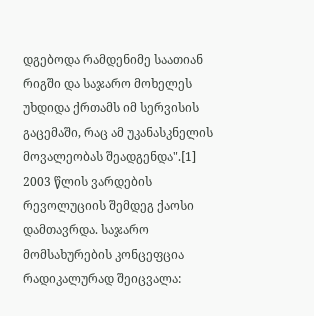დგებოდა რამდენიმე საათიან რიგში და საჯარო მოხელეს უხდიდა ქრთამს იმ სერვისის გაცემაში, რაც ამ უკანასკნელის მოვალეობას შეადგენდა".[1]
2003 წლის ვარდების რევოლუციის შემდეგ ქაოსი დამთავრდა. საჯარო მომსახურების კონცეფცია რადიკალურად შეიცვალა: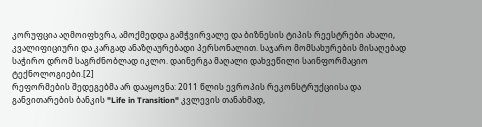კორუფცია აღმოიფხვრა, ამოქმედდა გამჭვირვალე და ბიზნესის ტიპის რეესტრები ახალი, კვალიფიციური და კარგად ანაზღაურებადი პერსონალით. საჯარო მომსახურების მისაღებად საჭირო დრომ საგრძნობლად იკლო. დაინერგა მაღალი დახვეწილი საინფორმაციო ტექნოლოგიები.[2]
რეფორმების შედეგებმა არ დააყოვნა: 2011 წლის ევროპის რეკონსტრუქციისა და განვითარების ბანკის "Life in Transition" კვლევის თანახმად,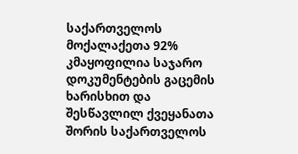საქართველოს მოქალაქეთა 92% კმაყოფილია საჯარო დოკუმენტების გაცემის ხარისხით და შესწავლილ ქვეყანათა შორის საქართველოს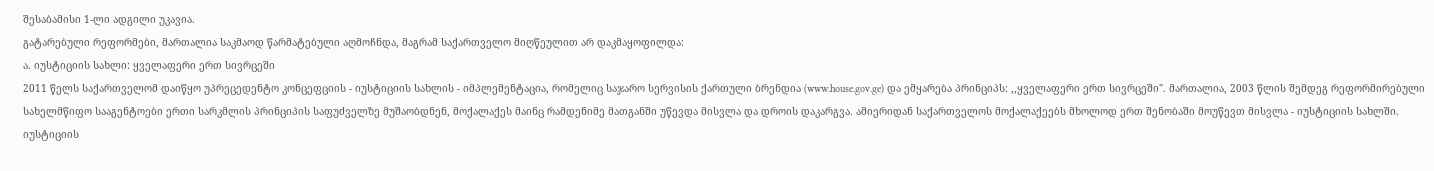შესაბამისი 1-ლი ადგილი უკავია.
გატარებული რეფორმები, მართალია საკმაოდ წარმატებული აღმოჩნდა, მაგრამ საქართველო მიღწეულით არ დაკმაყოფილდა:
ა. იუსტიციის სახლი: ყველაფერი ერთ სივრცეში
2011 წელს საქართველომ დაიწყო უპრეცედენტო კონცეფციის - იუსტიციის სახლის - იმპლემენტაცია, რომელიც საჯარო სერვისის ქართული ბრენდია (www.house.gov.ge) და ემყარება პრინციპს: ,,ყველაფერი ერთ სივრცეში". მართალია, 2003 წლის შემდეგ რეფორმირებული სახელმწიფო სააგენტოები ერთი სარკმლის პრინციპის საფუძველზე მუშაობდნენ, მოქალაქეს მაინც რამდენიმე მათგანში უწევდა მისვლა და დროის დაკარგვა. ამიერიდან საქართველოს მოქალაქეებს მხოლოდ ერთ შენობაში მოუწევთ მისვლა - იუსტიციის სახლში.
იუსტიციის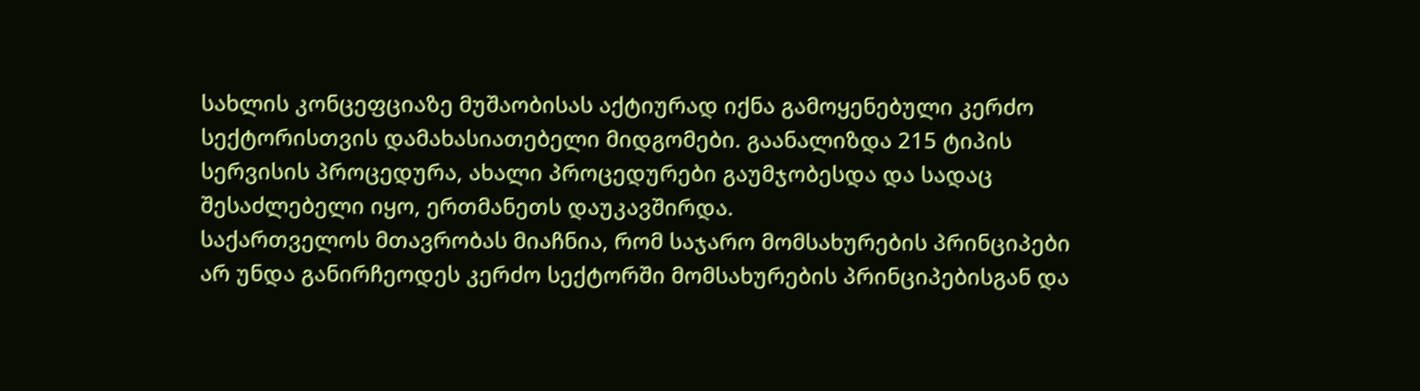სახლის კონცეფციაზე მუშაობისას აქტიურად იქნა გამოყენებული კერძო სექტორისთვის დამახასიათებელი მიდგომები. გაანალიზდა 215 ტიპის სერვისის პროცედურა, ახალი პროცედურები გაუმჯობესდა და სადაც შესაძლებელი იყო, ერთმანეთს დაუკავშირდა.
საქართველოს მთავრობას მიაჩნია, რომ საჯარო მომსახურების პრინციპები არ უნდა განირჩეოდეს კერძო სექტორში მომსახურების პრინციპებისგან და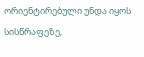ორიენტირებული უნდა იყოს სისწრაფეზე,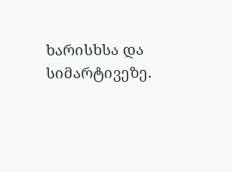ხარისხსა და სიმარტივეზე.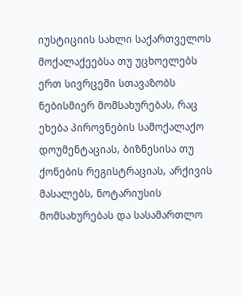იუსტიციის სახლი საქართველოს მოქალაქეებსა თუ უცხოელებს ერთ სივრცეში სთავაზობს ნებისმიერ მომსახურებას, რაც ეხება პიროვნების სამოქალაქო დოუმენტაციას, ბიზნესისა თუ ქონების რეგისტრაციას, არქივის მასალებს, ნოტარიუსის მომსახურებას და სასამართლო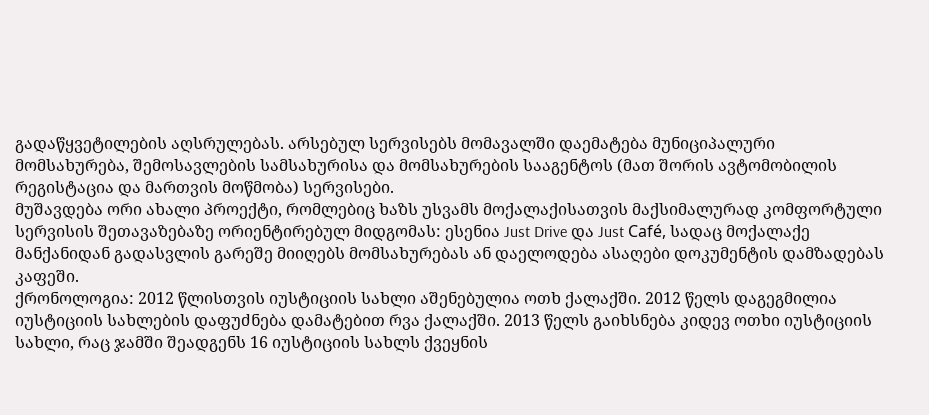გადაწყვეტილების აღსრულებას. არსებულ სერვისებს მომავალში დაემატება მუნიციპალური მომსახურება, შემოსავლების სამსახურისა და მომსახურების სააგენტოს (მათ შორის ავტომობილის რეგისტაცია და მართვის მოწმობა) სერვისები.
მუშავდება ორი ახალი პროექტი, რომლებიც ხაზს უსვამს მოქალაქისათვის მაქსიმალურად კომფორტული სერვისის შეთავაზებაზე ორიენტირებულ მიდგომას: ესენია Just Drive და Just Café, სადაც მოქალაქე მანქანიდან გადასვლის გარეშე მიიღებს მომსახურებას ან დაელოდება ასაღები დოკუმენტის დამზადებას კაფეში.
ქრონოლოგია: 2012 წლისთვის იუსტიციის სახლი აშენებულია ოთხ ქალაქში. 2012 წელს დაგეგმილია იუსტიციის სახლების დაფუძნება დამატებით რვა ქალაქში. 2013 წელს გაიხსნება კიდევ ოთხი იუსტიციის სახლი, რაც ჯამში შეადგენს 16 იუსტიციის სახლს ქვეყნის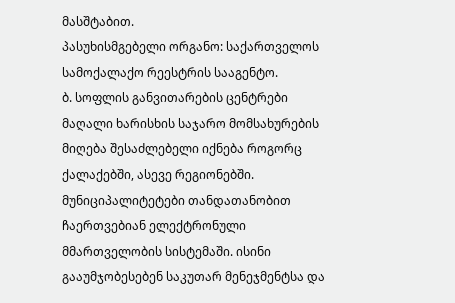მასშტაბით.
პასუხისმგებელი ორგანო: საქართველოს სამოქალაქო რეესტრის სააგენტო.
ბ. სოფლის განვითარების ცენტრები
მაღალი ხარისხის საჯარო მომსახურების მიღება შესაძლებელი იქნება როგორც ქალაქებში, ასევე რეგიონებში. მუნიციპალიტეტები თანდათანობით ჩაერთვებიან ელექტრონული მმართველობის სისტემაში. ისინი გააუმჯობესებენ საკუთარ მენეჯმენტსა და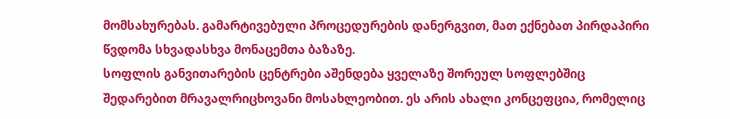მომსახურებას. გამარტივებული პროცედურების დანერგვით, მათ ექნებათ პირდაპირი წვდომა სხვადასხვა მონაცემთა ბაზაზე.
სოფლის განვითარების ცენტრები აშენდება ყველაზე შორეულ სოფლებშიც შედარებით მრავალრიცხოვანი მოსახლეობით. ეს არის ახალი კონცეფცია, რომელიც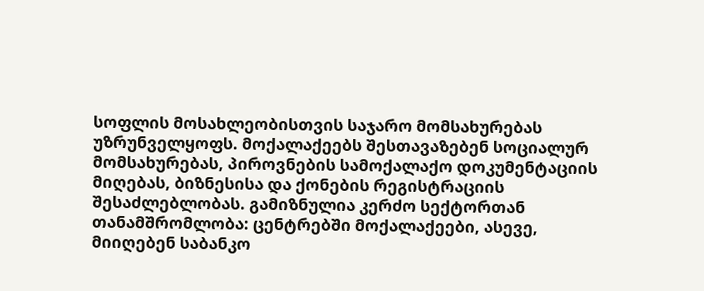სოფლის მოსახლეობისთვის საჯარო მომსახურებას უზრუნველყოფს. მოქალაქეებს შესთავაზებენ სოციალურ მომსახურებას, პიროვნების სამოქალაქო დოკუმენტაციის მიღებას, ბიზნესისა და ქონების რეგისტრაციის შესაძლებლობას. გამიზნულია კერძო სექტორთან თანამშრომლობა: ცენტრებში მოქალაქეები, ასევე, მიიღებენ საბანკო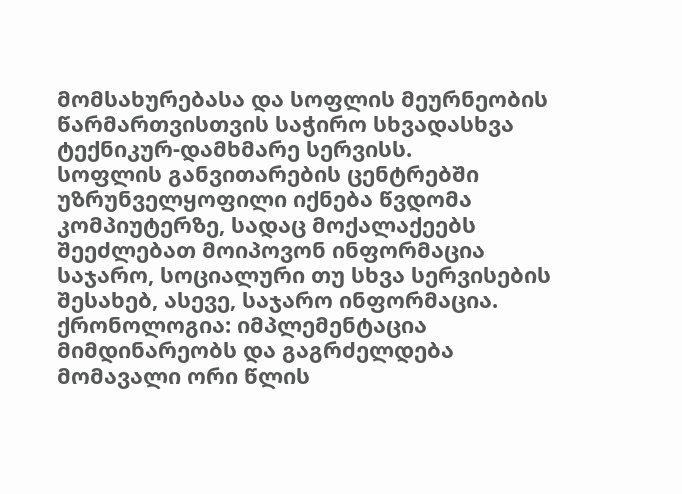მომსახურებასა და სოფლის მეურნეობის წარმართვისთვის საჭირო სხვადასხვა ტექნიკურ-დამხმარე სერვისს.
სოფლის განვითარების ცენტრებში უზრუნველყოფილი იქნება წვდომა კომპიუტერზე, სადაც მოქალაქეებს შეეძლებათ მოიპოვონ ინფორმაცია საჯარო, სოციალური თუ სხვა სერვისების შესახებ, ასევე, საჯარო ინფორმაცია.
ქრონოლოგია: იმპლემენტაცია მიმდინარეობს და გაგრძელდება მომავალი ორი წლის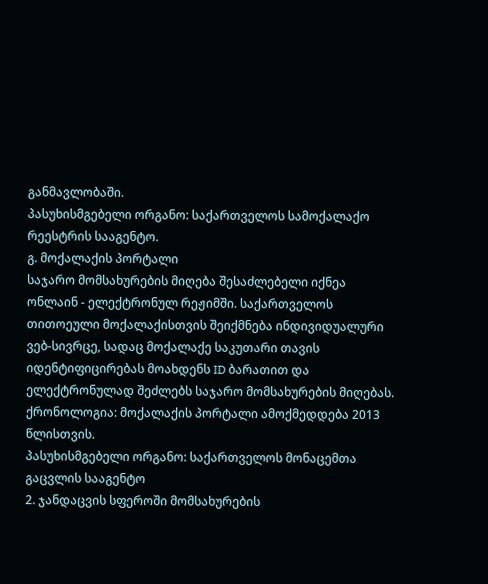განმავლობაში.
პასუხისმგებელი ორგანო: საქართველოს სამოქალაქო რეესტრის სააგენტო.
გ. მოქალაქის პორტალი
საჯარო მომსახურების მიღება შესაძლებელი იქნეა ონლაინ - ელექტრონულ რეჟიმში. საქართველოს თითოეული მოქალაქისთვის შეიქმნება ინდივიდუალური ვებ-სივრცე, სადაც მოქალაქე საკუთარი თავის იდენტიფიცირებას მოახდენს ID ბარათით და ელექტრონულად შეძლებს საჯარო მომსახურების მიღებას.
ქრონოლოგია: მოქალაქის პორტალი ამოქმედდება 2013 წლისთვის.
პასუხისმგებელი ორგანო: საქართველოს მონაცემთა გაცვლის სააგენტო
2. ჯანდაცვის სფეროში მომსახურების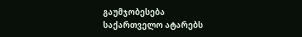გაუმჯობესება
საქართველო ატარებს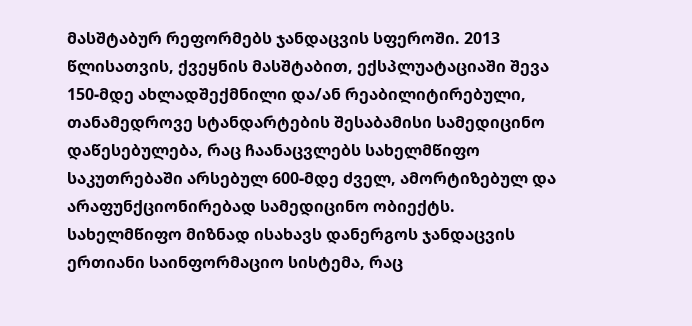მასშტაბურ რეფორმებს ჯანდაცვის სფეროში. 2013 წლისათვის, ქვეყნის მასშტაბით, ექსპლუატაციაში შევა 150-მდე ახლადშექმნილი და/ან რეაბილიტირებული, თანამედროვე სტანდარტების შესაბამისი სამედიცინო დაწესებულება, რაც ჩაანაცვლებს სახელმწიფო საკუთრებაში არსებულ 600-მდე ძველ, ამორტიზებულ და არაფუნქციონირებად სამედიცინო ობიექტს.
სახელმწიფო მიზნად ისახავს დანერგოს ჯანდაცვის ერთიანი საინფორმაციო სისტემა, რაც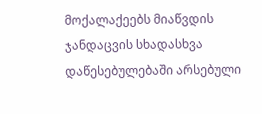მოქალაქეებს მიაწვდის ჯანდაცვის სხადასხვა დაწესებულებაში არსებული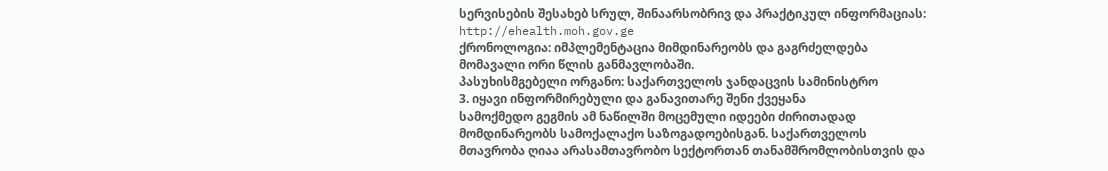სერვისების შესახებ სრულ, შინაარსობრივ და პრაქტიკულ ინფორმაციას: http://ehealth.moh.gov.ge
ქრონოლოგია: იმპლემენტაცია მიმდინარეობს და გაგრძელდება მომავალი ორი წლის განმავლობაში.
პასუხისმგებელი ორგანო: საქართველოს ჯანდაცვის სამინისტრო
3. იყავი ინფორმირებული და განავითარე შენი ქვეყანა
სამოქმედო გეგმის ამ ნაწილში მოცემული იდეები ძირითადად მომდინარეობს სამოქალაქო საზოგადოებისგან. საქართველოს მთავრობა ღიაა არასამთავრობო სექტორთან თანამშრომლობისთვის და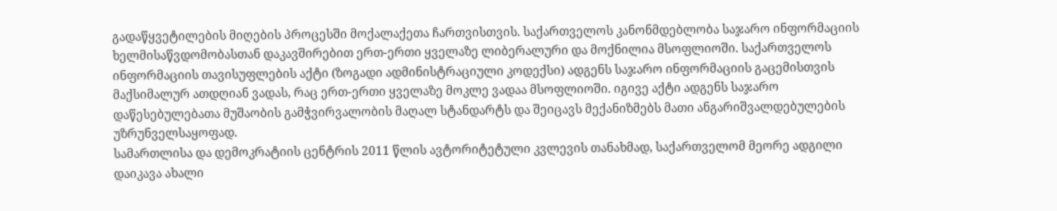გადაწყვეტილების მიღების პროცესში მოქალაქეთა ჩართვისთვის. საქართველოს კანონმდებლობა საჯარო ინფორმაციის ხელმისაწვდომობასთან დაკავშირებით ერთ-ერთი ყველაზე ლიბერალური და მოქნილია მსოფლიოში. საქართველოს ინფორმაციის თავისუფლების აქტი (ზოგადი ადმინისტრაციული კოდექსი) ადგენს საჯარო ინფორმაციის გაცემისთვის მაქსიმალურ ათდღიან ვადას, რაც ერთ-ერთი ყველაზე მოკლე ვადაა მსოფლიოში. იგივე აქტი ადგენს საჯარო დაწესებულებათა მუშაობის გამჭვირვალობის მაღალ სტანდარტს და შეიცავს მექანიზმებს მათი ანგარიშვალდებულების უზრუნველსაყოფად.
სამართლისა და დემოკრატიის ცენტრის 2011 წლის ავტორიტეტული კვლევის თანახმად, საქართველომ მეორე ადგილი დაიკავა ახალი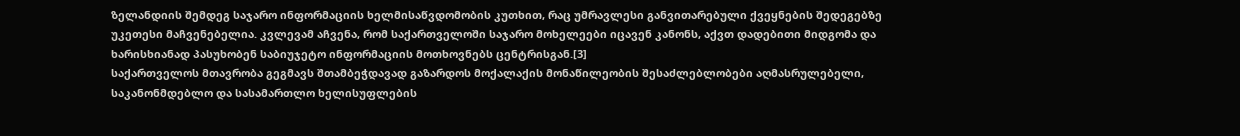ზელანდიის შემდეგ საჯარო ინფორმაციის ხელმისაწვდომობის კუთხით, რაც უმრავლესი განვითარებული ქვეყნების შედეგებზე უკეთესი მაჩვენებელია. კვლევამ აჩვენა, რომ საქართველოში საჯარო მოხელეები იცავენ კანონს, აქვთ დადებითი მიდგომა და ხარისხიანად პასუხობენ საბიუჯეტო ინფორმაციის მოთხოვნებს ცენტრისგან.[3]
საქართველოს მთავრობა გეგმავს შთამბეჭდავად გაზარდოს მოქალაქის მონაწილეობის შესაძლებლობები აღმასრულებელი, საკანონმდებლო და სასამართლო ხელისუფლების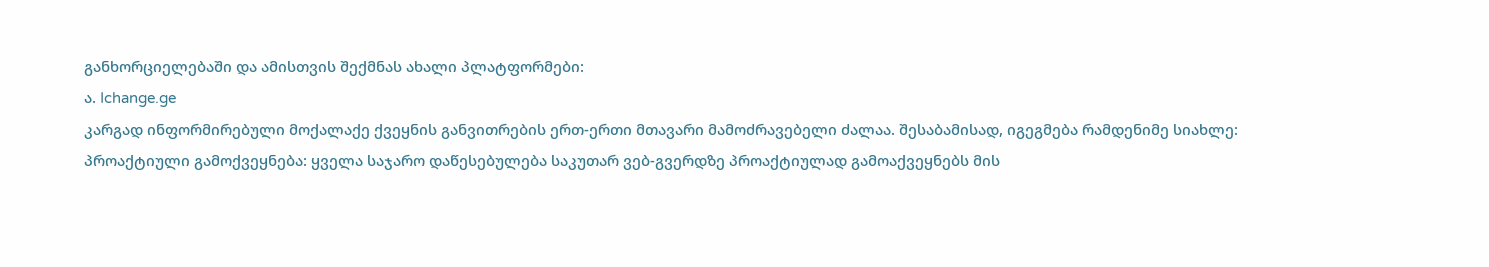განხორციელებაში და ამისთვის შექმნას ახალი პლატფორმები:
ა. Ichange.ge
კარგად ინფორმირებული მოქალაქე ქვეყნის განვითრების ერთ-ერთი მთავარი მამოძრავებელი ძალაა. შესაბამისად, იგეგმება რამდენიმე სიახლე:
პროაქტიული გამოქვეყნება: ყველა საჯარო დაწესებულება საკუთარ ვებ-გვერდზე პროაქტიულად გამოაქვეყნებს მის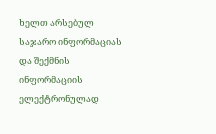ხელთ არსებულ საჯარო ინფორმაციას და შექმნის ინფორმაციის ელექტრონულად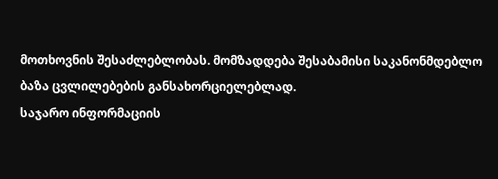მოთხოვნის შესაძლებლობას. მომზადდება შესაბამისი საკანონმდებლო ბაზა ცვლილებების განსახორციელებლად.
საჯარო ინფორმაციის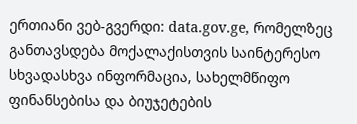ერთიანი ვებ-გვერდი: data.gov.ge, რომელზეც განთავსდება მოქალაქისთვის საინტერესო სხვადასხვა ინფორმაცია, სახელმწიფო ფინანსებისა და ბიუჯეტების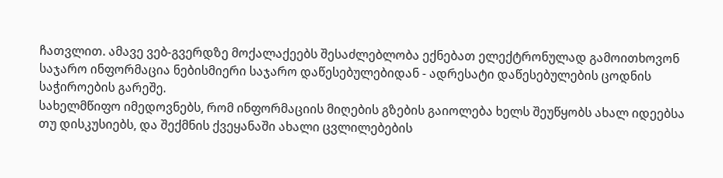ჩათვლით. ამავე ვებ-გვერდზე მოქალაქეებს შესაძლებლობა ექნებათ ელექტრონულად გამოითხოვონ საჯარო ინფორმაცია ნებისმიერი საჯარო დაწესებულებიდან - ადრესატი დაწესებულების ცოდნის საჭიროების გარეშე.
სახელმწიფო იმედოვნებს, რომ ინფორმაციის მიღების გზების გაიოლება ხელს შეუწყობს ახალ იდეებსა თუ დისკუსიებს, და შექმნის ქვეყანაში ახალი ცვლილებების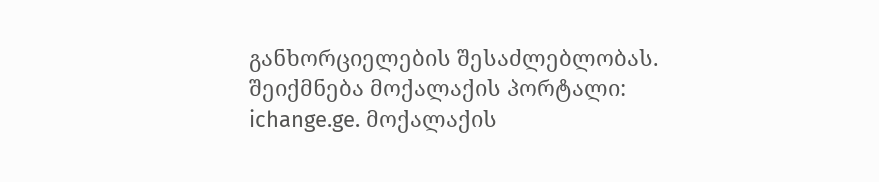განხორციელების შესაძლებლობას. შეიქმნება მოქალაქის პორტალი: ichange.ge. მოქალაქის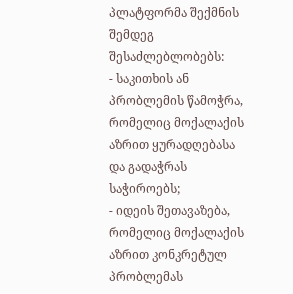პლატფორმა შექმნის შემდეგ შესაძლებლობებს:
- საკითხის ან პრობლემის წამოჭრა, რომელიც მოქალაქის აზრით ყურადღებასა და გადაჭრას საჭიროებს;
- იდეის შეთავაზება, რომელიც მოქალაქის აზრით კონკრეტულ პრობლემას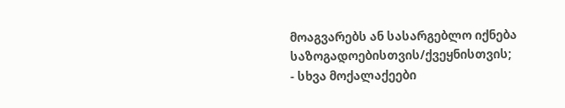მოაგვარებს ან სასარგებლო იქნება საზოგადოებისთვის/ქვეყნისთვის;
- სხვა მოქალაქეები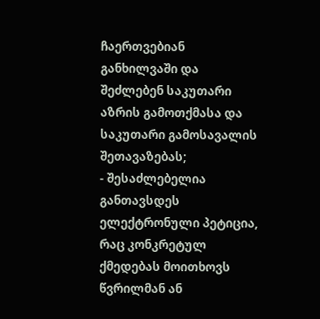ჩაერთვებიან განხილვაში და შეძლებენ საკუთარი აზრის გამოთქმასა და საკუთარი გამოსავალის შეთავაზებას;
- შესაძლებელია განთავსდეს ელექტრონული პეტიცია, რაც კონკრეტულ ქმედებას მოითხოვს წვრილმან ან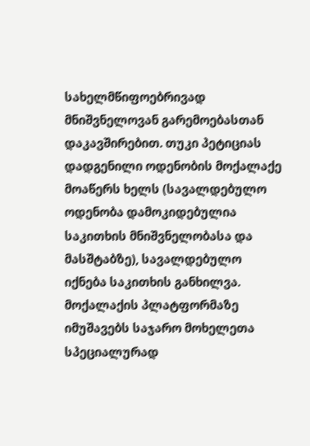სახელმწიფოებრივად მნიშვნელოვან გარემოებასთან დაკავშირებით. თუკი პეტიციას დადგენილი ოდენობის მოქალაქე მოაწერს ხელს (სავალდებულო ოდენობა დამოკიდებულია საკითხის მნიშვნელობასა და მასშტაბზე), სავალდებულო იქნება საკითხის განხილვა.
მოქალაქის პლატფორმაზე იმუშავებს საჯარო მოხელეთა სპეციალურად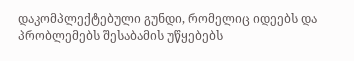დაკომპლექტებული გუნდი, რომელიც იდეებს და პრობლემებს შესაბამის უწყებებს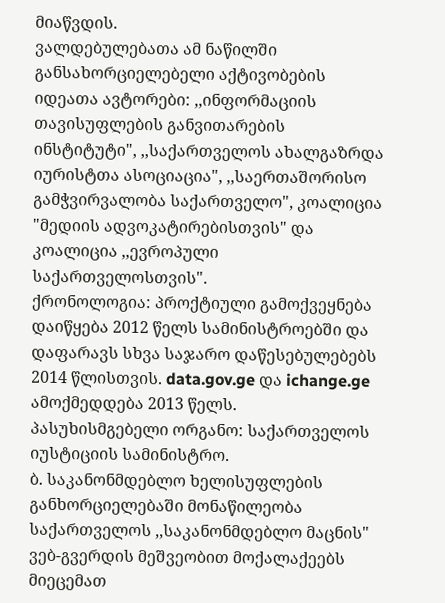მიაწვდის.
ვალდებულებათა ამ ნაწილში განსახორციელებელი აქტივობების იდეათა ავტორები: ,,ინფორმაციის თავისუფლების განვითარების ინსტიტუტი", ,,საქართველოს ახალგაზრდა იურისტთა ასოციაცია", ,,საერთაშორისო გამჭვირვალობა საქართველო", კოალიცია "მედიის ადვოკატირებისთვის" და კოალიცია ,,ევროპული საქართველოსთვის".
ქრონოლოგია: პროქტიული გამოქვეყნება დაიწყება 2012 წელს სამინისტროებში და დაფარავს სხვა საჯარო დაწესებულებებს 2014 წლისთვის. data.gov.ge და ichange.ge ამოქმედდება 2013 წელს.
პასუხისმგებელი ორგანო: საქართველოს იუსტიციის სამინისტრო.
ბ. საკანონმდებლო ხელისუფლების განხორციელებაში მონაწილეობა
საქართველოს ,,საკანონმდებლო მაცნის" ვებ-გვერდის მეშვეობით მოქალაქეებს მიეცემათ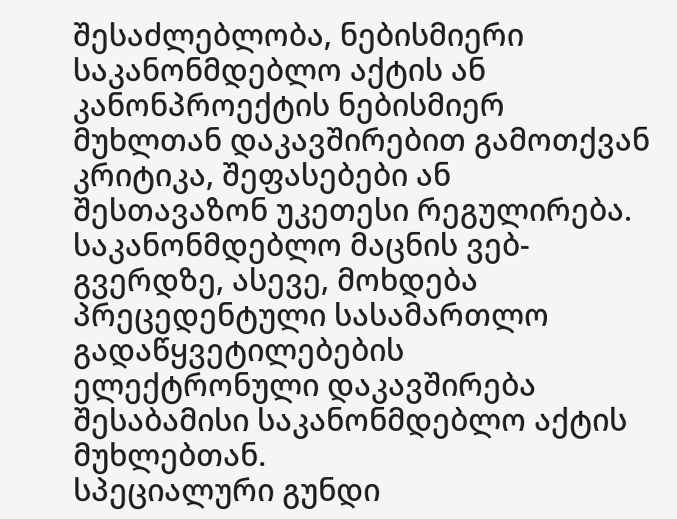შესაძლებლობა, ნებისმიერი საკანონმდებლო აქტის ან კანონპროექტის ნებისმიერ მუხლთან დაკავშირებით გამოთქვან კრიტიკა, შეფასებები ან შესთავაზონ უკეთესი რეგულირება. საკანონმდებლო მაცნის ვებ-გვერდზე, ასევე, მოხდება პრეცედენტული სასამართლო გადაწყვეტილებების ელექტრონული დაკავშირება შესაბამისი საკანონმდებლო აქტის მუხლებთან.
სპეციალური გუნდი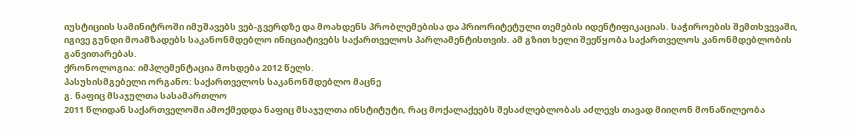იუსტიციის სამინიტროში იმუშავებს ვებ-გვერდზე და მოახდენს პრობლემებისა და პრიორიტეტული თემების იდენტიფიკაციას. საჭიროების შემთხვევაში, იგივე გუნდი მოამზადებს საკანონმდებლო ინიციატივებს საქართველოს პარლამენტისთვის. ამ გზით ხელი შეეწყობა საქართველოს კანონმდებლობის განვითარებას.
ქრონოლოგია: იმპლემენტაცია მოხდება 2012 წელს.
პასუხისმგებელი ორგანო: საქართველოს საკანონმდებლო მაცნე
გ. ნაფიც მსაჯულთა სასამართლო
2011 წლიდან საქართველოში ამოქმედდა ნაფიც მსაჯულთა ინსტიტუტი, რაც მოქალაქეებს შესაძლებლობას აძლევს თავად მიიღონ მონაწილეობა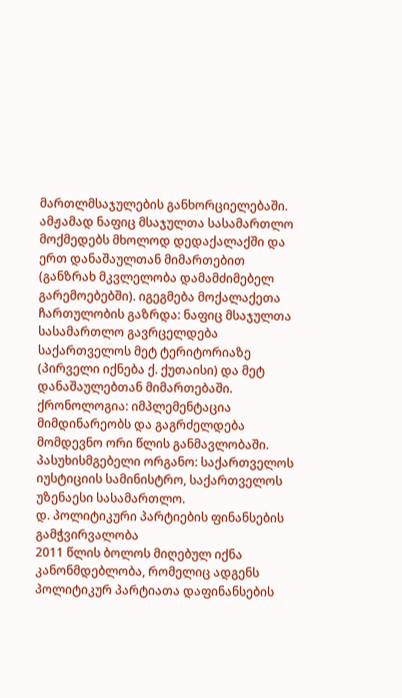მართლმსაჯულების განხორციელებაში. ამჟამად ნაფიც მსაჯულთა სასამართლო მოქმედებს მხოლოდ დედაქალაქში და ერთ დანაშაულთან მიმართებით (განზრახ მკვლელობა დამამძიმებელ გარემოებებში). იგეგმება მოქალაქეთა ჩართულობის გაზრდა: ნაფიც მსაჯულთა სასამართლო გავრცელდება საქართველოს მეტ ტერიტორიაზე (პირველი იქნება ქ. ქუთაისი) და მეტ დანაშაულებთან მიმართებაში.
ქრონოლოგია: იმპლემენტაცია მიმდინარეობს და გაგრძელდება მომდევნო ორი წლის განმავლობაში.
პასუხისმგებელი ორგანო: საქართველოს იუსტიციის სამინისტრო, საქართველოს უზენაესი სასამართლო.
დ. პოლიტიკური პარტიების ფინანსების გამჭვირვალობა
2011 წლის ბოლოს მიღებულ იქნა კანონმდებლობა, რომელიც ადგენს პოლიტიკურ პარტიათა დაფინანსების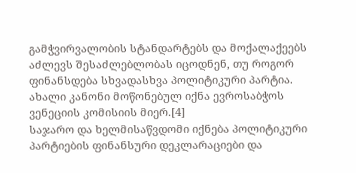გამჭვირვალობის სტანდარტებს და მოქალაქეებს აძლევს შესაძლებლობას იცოდნენ, თუ როგორ ფინანსდება სხვადასხვა პოლიტიკური პარტია. ახალი კანონი მოწონებულ იქნა ევროსაბჭოს ვენეციის კომისიის მიერ.[4]
საჯარო და ხელმისაწვდომი იქნება პოლიტიკური პარტიების ფინანსური დეკლარაციები და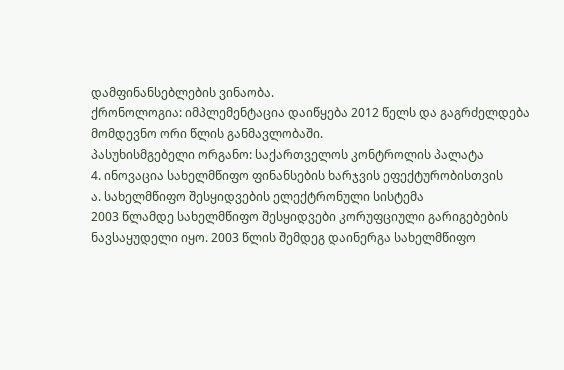დამფინანსებლების ვინაობა.
ქრონოლოგია: იმპლემენტაცია დაიწყება 2012 წელს და გაგრძელდება მომდევნო ორი წლის განმავლობაში.
პასუხისმგებელი ორგანო: საქართველოს კონტროლის პალატა
4. ინოვაცია სახელმწიფო ფინანსების ხარჯვის ეფექტურობისთვის
ა. სახელმწიფო შესყიდვების ელექტრონული სისტემა
2003 წლამდე სახელმწიფო შესყიდვები კორუფციული გარიგებების ნავსაყუდელი იყო. 2003 წლის შემდეგ დაინერგა სახელმწიფო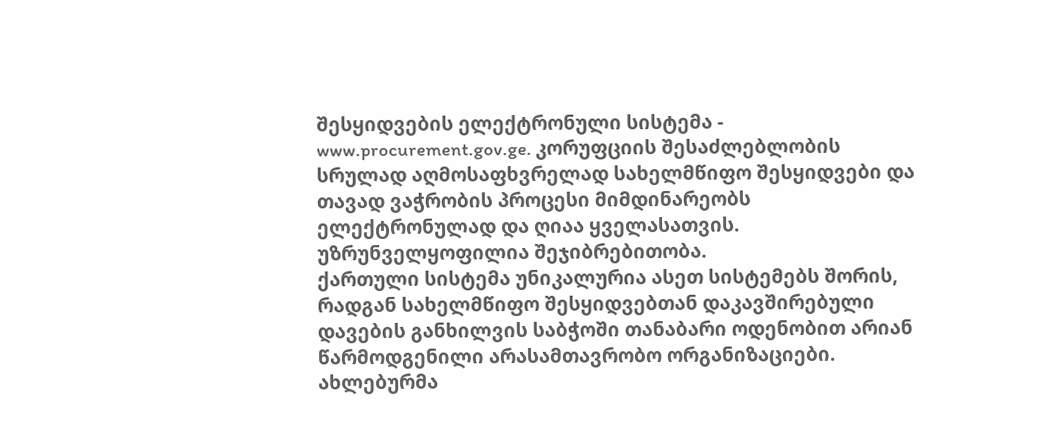შესყიდვების ელექტრონული სისტემა - www.procurement.gov.ge. კორუფციის შესაძლებლობის სრულად აღმოსაფხვრელად სახელმწიფო შესყიდვები და თავად ვაჭრობის პროცესი მიმდინარეობს ელექტრონულად და ღიაა ყველასათვის. უზრუნველყოფილია შეჯიბრებითობა.
ქართული სისტემა უნიკალურია ასეთ სისტემებს შორის, რადგან სახელმწიფო შესყიდვებთან დაკავშირებული დავების განხილვის საბჭოში თანაბარი ოდენობით არიან წარმოდგენილი არასამთავრობო ორგანიზაციები.
ახლებურმა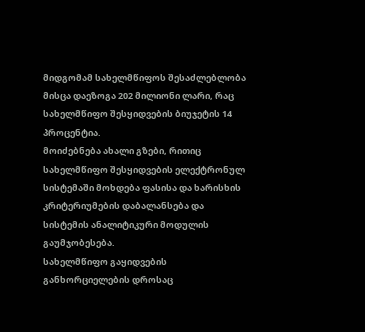მიდგომამ სახელმწიფოს შესაძლებლობა მისცა დაეზოგა 202 მილიონი ლარი, რაც სახელმწიფო შესყიდვების ბიუჯეტის 14 პროცენტია.
მოიძებნება ახალი გზები, რითიც სახელმწიფო შესყიდვების ელექტრონულ სისტემაში მოხდება ფასისა და ხარისხის კრიტერიუმების დაბალანსება და სისტემის ანალიტიკური მოდულის გაუმჯობესება.
სახელმწიფო გაყიდვების განხორციელების დროსაც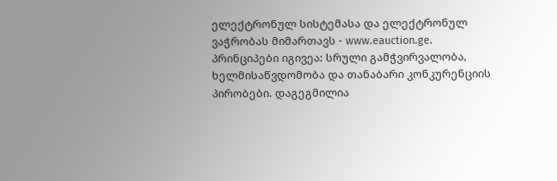ელექტრონულ სისტემასა და ელექტრონულ ვაჭრობას მიმართავს - www.eauction.ge. პრინციპები იგივეა: სრული გამჭვირვალობა, ხელმისაწვდომობა და თანაბარი კონკურენციის პირობები. დაგეგმილია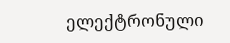ელექტრონული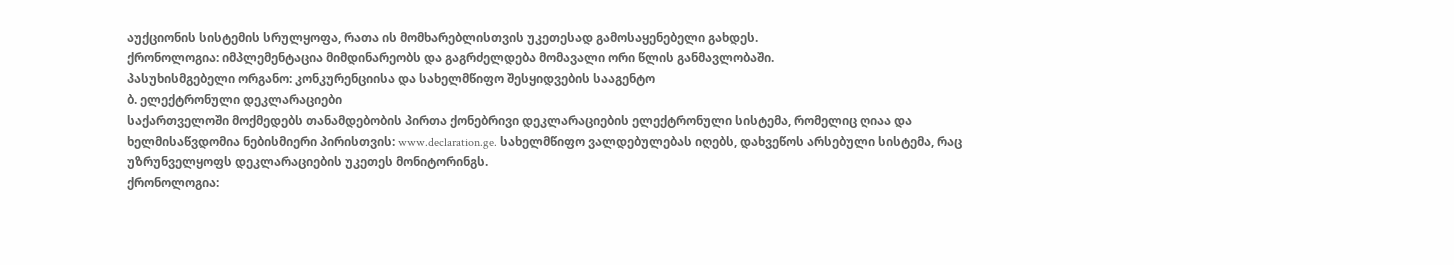აუქციონის სისტემის სრულყოფა, რათა ის მომხარებლისთვის უკეთესად გამოსაყენებელი გახდეს.
ქრონოლოგია: იმპლემენტაცია მიმდინარეობს და გაგრძელდება მომავალი ორი წლის განმავლობაში.
პასუხისმგებელი ორგანო: კონკურენციისა და სახელმწიფო შესყიდვების სააგენტო
ბ. ელექტრონული დეკლარაციები
საქართველოში მოქმედებს თანამდებობის პირთა ქონებრივი დეკლარაციების ელექტრონული სისტემა, რომელიც ღიაა და ხელმისაწვდომია ნებისმიერი პირისთვის: www.declaration.ge. სახელმწიფო ვალდებულებას იღებს, დახვეწოს არსებული სისტემა, რაც უზრუნველყოფს დეკლარაციების უკეთეს მონიტორინგს.
ქრონოლოგია: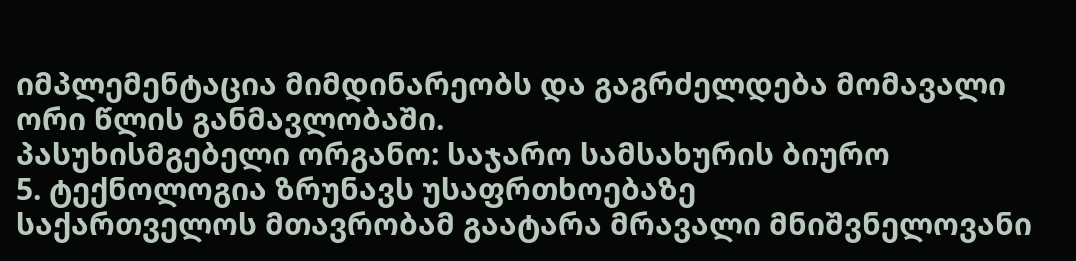იმპლემენტაცია მიმდინარეობს და გაგრძელდება მომავალი ორი წლის განმავლობაში.
პასუხისმგებელი ორგანო: საჯარო სამსახურის ბიურო
5. ტექნოლოგია ზრუნავს უსაფრთხოებაზე
საქართველოს მთავრობამ გაატარა მრავალი მნიშვნელოვანი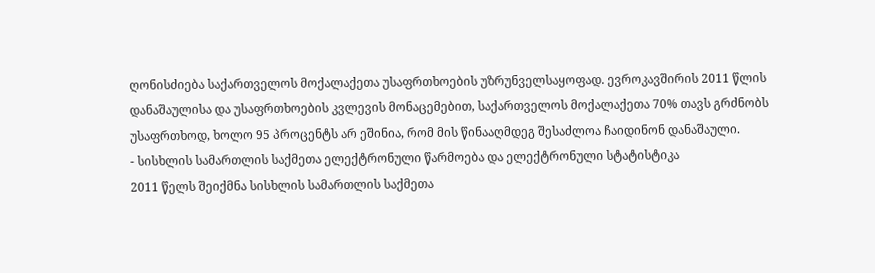ღონისძიება საქართველოს მოქალაქეთა უსაფრთხოების უზრუნველსაყოფად. ევროკავშირის 2011 წლის დანაშაულისა და უსაფრთხოების კვლევის მონაცემებით, საქართველოს მოქალაქეთა 70% თავს გრძნობს უსაფრთხოდ, ხოლო 95 პროცენტს არ ეშინია, რომ მის წინააღმდეგ შესაძლოა ჩაიდინონ დანაშაული.
- სისხლის სამართლის საქმეთა ელექტრონული წარმოება და ელექტრონული სტატისტიკა
2011 წელს შეიქმნა სისხლის სამართლის საქმეთა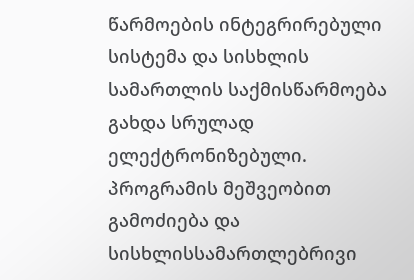წარმოების ინტეგრირებული სისტემა და სისხლის სამართლის საქმისწარმოება გახდა სრულად ელექტრონიზებული. პროგრამის მეშვეობით გამოძიება და სისხლისსამართლებრივი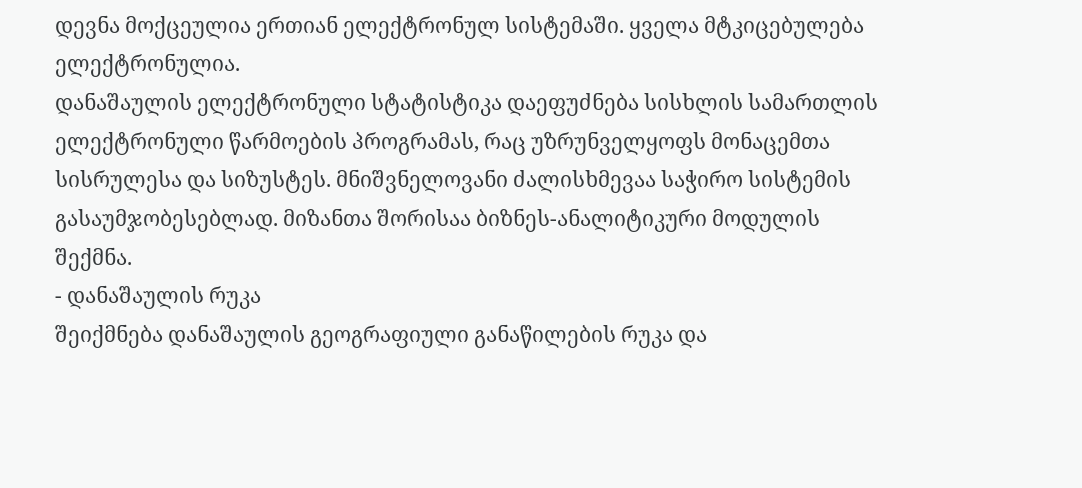დევნა მოქცეულია ერთიან ელექტრონულ სისტემაში. ყველა მტკიცებულება ელექტრონულია.
დანაშაულის ელექტრონული სტატისტიკა დაეფუძნება სისხლის სამართლის ელექტრონული წარმოების პროგრამას, რაც უზრუნველყოფს მონაცემთა სისრულესა და სიზუსტეს. მნიშვნელოვანი ძალისხმევაა საჭირო სისტემის გასაუმჯობესებლად. მიზანთა შორისაა ბიზნეს-ანალიტიკური მოდულის შექმნა.
- დანაშაულის რუკა
შეიქმნება დანაშაულის გეოგრაფიული განაწილების რუკა და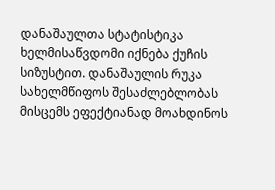დანაშაულთა სტატისტიკა ხელმისაწვდომი იქნება ქუჩის სიზუსტით. დანაშაულის რუკა სახელმწიფოს შესაძლებლობას მისცემს ეფექტიანად მოახდინოს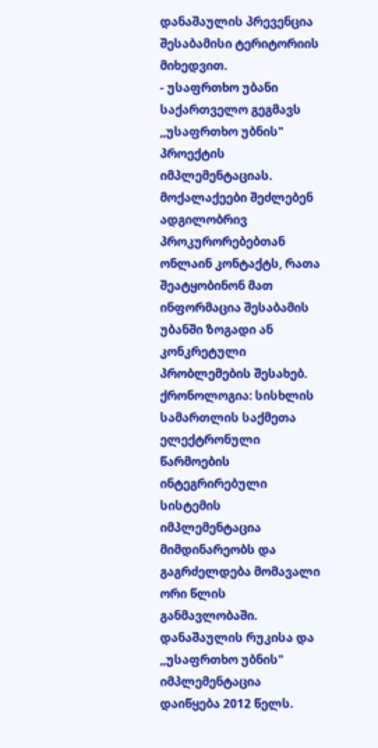დანაშაულის პრევენცია შესაბამისი ტერიტორიის მიხედვით.
- უსაფრთხო უბანი
საქართველო გეგმავს ,,უსაფრთხო უბნის" პროექტის იმპლემენტაციას. მოქალაქეები შეძლებენ ადგილობრივ პროკურორებებთან ონლაინ კონტაქტს, რათა შეატყობინონ მათ ინფორმაცია შესაბამის უბანში ზოგადი ან კონკრეტული პრობლემების შესახებ.
ქრონოლოგია: სისხლის სამართლის საქმეთა ელექტრონული წარმოების ინტეგრირებული სისტემის იმპლემენტაცია მიმდინარეობს და გაგრძელდება მომავალი ორი წლის განმავლობაში. დანაშაულის რუკისა და ,,უსაფრთხო უბნის" იმპლემენტაცია დაიწყება 2012 წელს.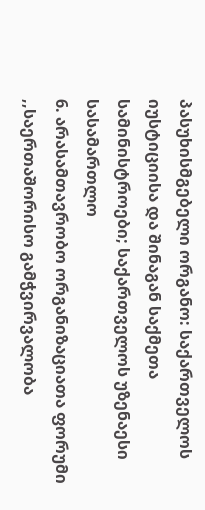პასუხისმგებელი ორგანო: საქართველოს იუსტიციისა და შინაგან საქმეთა სამინისტროები; საქართველოს უზენაესი სასამართლო
6. არასამთავრობო ორგანიზაციათა ფორუმი
,,საერთაშორისო გამჭვირვალობა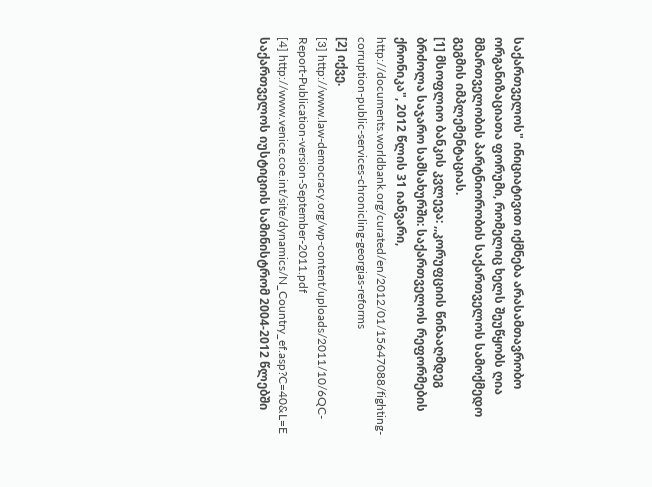საქართველოს" ინიციატივით იქმნება არასამთავრობო ორგანიზაციათა ფორუმი, რომელიც ხელს შეუწყობს ღია მმართველობის პარტნიორობის საქართველოს სამოქმედო გეგმის იმპლემენტაციას.
[1] მსოფლიო ბანკის კვლევა: ,,კორუფციის წინააღმდეგ ბრძოლა საჯარო სამსახურში: საქართველოს რეფორმების ქრონიკა", 2012 წლის 31 იანვარი, http://documents.worldbank.org/curated/en/2012/01/15647088/fighting-corruption-public-services-chronicling-georgias-reforms
[2] იქვე.
[3] http://www.law-democracy.org/wp-content/uploads/2011/10/6QC-Report-Publication-version-September-2011.pdf
[4] http://www.venice.coe.int/site/dynamics/N_Country_ef.asp?C=40&L=E
საქართველოს იუსტიციის სამინისტრომ 2004-2012 წლებში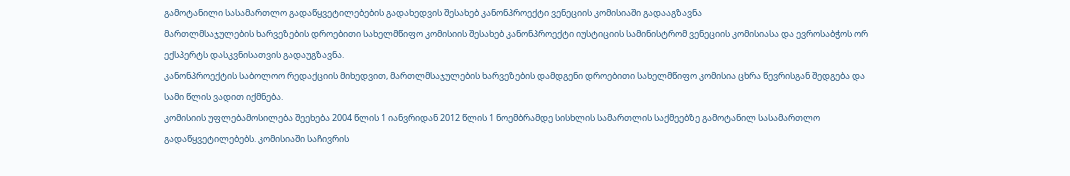გამოტანილი სასამართლო გადაწყვეტილებების გადახედვის შესახებ კანონპროექტი ვენეციის კომისიაში გადააგზავნა
მართლმსაჯულების ხარვეზების დროებითი სახელმწიფო კომისიის შესახებ კანონპროექტი იუსტიციის სამინისტრომ ვენეციის კომისიასა და ევროსაბჭოს ორ ექსპერტს დასკვნისათვის გადაუგზავნა.
კანონპროექტის საბოლოო რედაქციის მიხედვით, მართლმსაჯულების ხარვეზების დამდგენი დროებითი სახელმწიფო კომისია ცხრა წევრისგან შედგება და სამი წლის ვადით იქმნება.
კომისიის უფლებამოსილება შეეხება 2004 წლის 1 იანვრიდან 2012 წლის 1 ნოემბრამდე სისხლის სამართლის საქმეებზე გამოტანილ სასამართლო გადაწყვეტილებებს. კომისიაში საჩივრის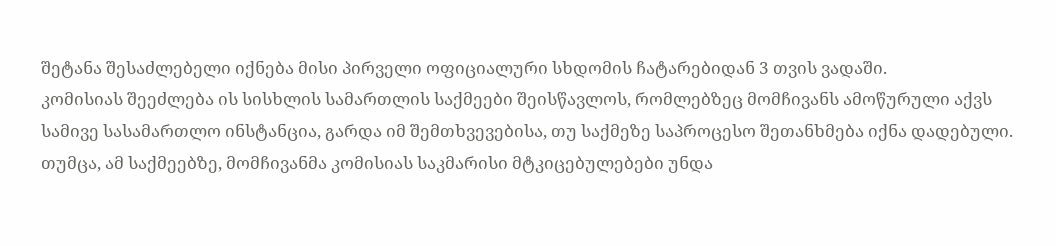შეტანა შესაძლებელი იქნება მისი პირველი ოფიციალური სხდომის ჩატარებიდან 3 თვის ვადაში.
კომისიას შეეძლება ის სისხლის სამართლის საქმეები შეისწავლოს, რომლებზეც მომჩივანს ამოწურული აქვს სამივე სასამართლო ინსტანცია, გარდა იმ შემთხვევებისა, თუ საქმეზე საპროცესო შეთანხმება იქნა დადებული. თუმცა, ამ საქმეებზე, მომჩივანმა კომისიას საკმარისი მტკიცებულებები უნდა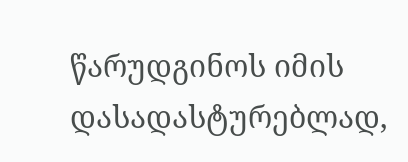წარუდგინოს იმის დასადასტურებლად,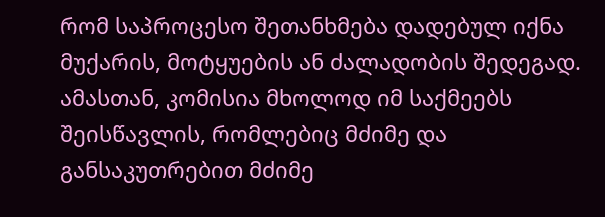რომ საპროცესო შეთანხმება დადებულ იქნა მუქარის, მოტყუების ან ძალადობის შედეგად. ამასთან, კომისია მხოლოდ იმ საქმეებს შეისწავლის, რომლებიც მძიმე და განსაკუთრებით მძიმე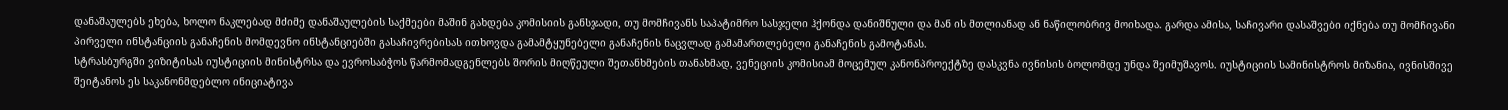დანაშაულებს ეხება, ხოლო ნაკლებად მძიმე დანაშაულების საქმეები მაშინ გახდება კომისიის განსჯადი, თუ მომჩივანს საპატიმრო სასჯელი ჰქონდა დანიშნული და მან ის მთლიანად ან ნაწილობრივ მოიხადა. გარდა ამისა, საჩივარი დასაშვები იქნება თუ მომჩივანი პირველი ინსტანციის განაჩენის მომდევნო ინსტანციებში გასაჩივრებისას ითხოვდა გამამტყუნებელი განაჩენის ნაცვლად გამამართლებელი განაჩენის გამოტანას.
სტრასბურგში ვიზიტისას იუსტიციის მინისტრსა და ევროსაბჭოს წარმომადგენლებს შორის მიღწეული შეთანხმების თანახმად, ვენეციის კომისიამ მოცემულ კანონპროექტზე დასკვნა ივნისის ბოლომდე უნდა შეიმუშავოს. იუსტიციის სამინისტროს მიზანია, ივნისშივე შეიტანოს ეს საკანონმდებლო ინიციატივა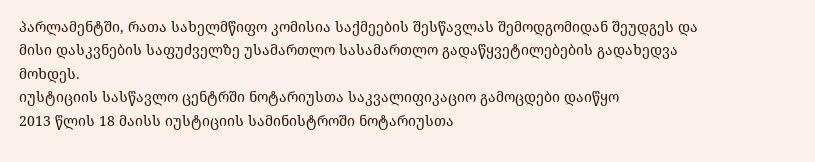პარლამენტში, რათა სახელმწიფო კომისია საქმეების შესწავლას შემოდგომიდან შეუდგეს და მისი დასკვნების საფუძველზე უსამართლო სასამართლო გადაწყვეტილებების გადახედვა მოხდეს.
იუსტიციის სასწავლო ცენტრში ნოტარიუსთა საკვალიფიკაციო გამოცდები დაიწყო
2013 წლის 18 მაისს იუსტიციის სამინისტროში ნოტარიუსთა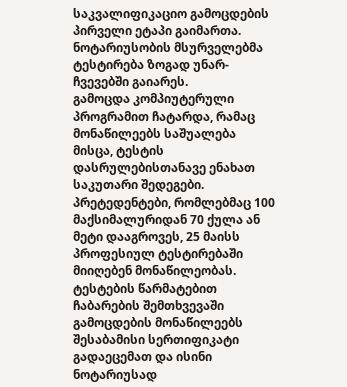საკვალიფიკაციო გამოცდების პირველი ეტაპი გაიმართა. ნოტარიუსობის მსურველებმა ტესტირება ზოგად უნარ- ჩვევებში გაიარეს.
გამოცდა კომპიუტერული პროგრამით ჩატარდა, რამაც მონაწილეებს საშუალება მისცა, ტესტის დასრულებისთანავე ენახათ საკუთარი შედეგები. პრეტედენტები, რომლებმაც 100 მაქსიმალურიდან 70 ქულა ან მეტი დააგროვეს, 25 მაისს პროფესიულ ტესტირებაში მიიღებენ მონაწილეობას.
ტესტების წარმატებით ჩაბარების შემთხვევაში გამოცდების მონაწილეებს შესაბამისი სერთიფიკატი გადაეცემათ და ისინი ნოტარიუსად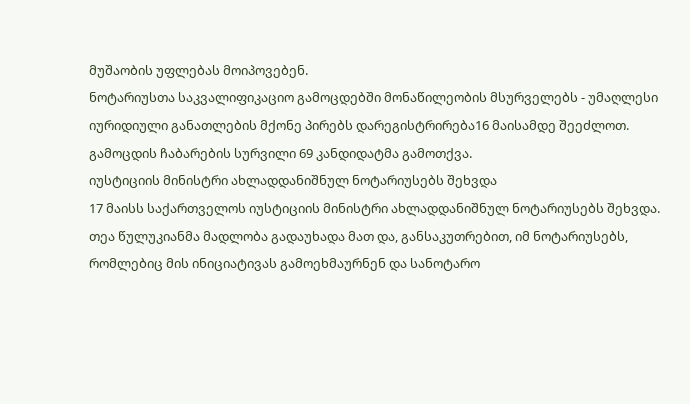მუშაობის უფლებას მოიპოვებენ.
ნოტარიუსთა საკვალიფიკაციო გამოცდებში მონაწილეობის მსურველებს - უმაღლესი იურიდიული განათლების მქონე პირებს დარეგისტრირება16 მაისამდე შეეძლოთ. გამოცდის ჩაბარების სურვილი 69 კანდიდატმა გამოთქვა.
იუსტიციის მინისტრი ახლადდანიშნულ ნოტარიუსებს შეხვდა
17 მაისს საქართველოს იუსტიციის მინისტრი ახლადდანიშნულ ნოტარიუსებს შეხვდა. თეა წულუკიანმა მადლობა გადაუხადა მათ და, განსაკუთრებით, იმ ნოტარიუსებს, რომლებიც მის ინიციატივას გამოეხმაურნენ და სანოტარო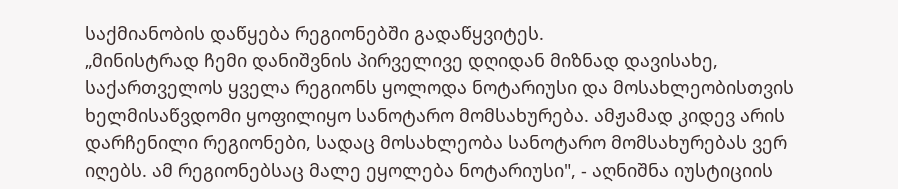საქმიანობის დაწყება რეგიონებში გადაწყვიტეს.
„მინისტრად ჩემი დანიშვნის პირველივე დღიდან მიზნად დავისახე, საქართველოს ყველა რეგიონს ყოლოდა ნოტარიუსი და მოსახლეობისთვის ხელმისაწვდომი ყოფილიყო სანოტარო მომსახურება. ამჟამად კიდევ არის დარჩენილი რეგიონები, სადაც მოსახლეობა სანოტარო მომსახურებას ვერ იღებს. ამ რეგიონებსაც მალე ეყოლება ნოტარიუსი", - აღნიშნა იუსტიციის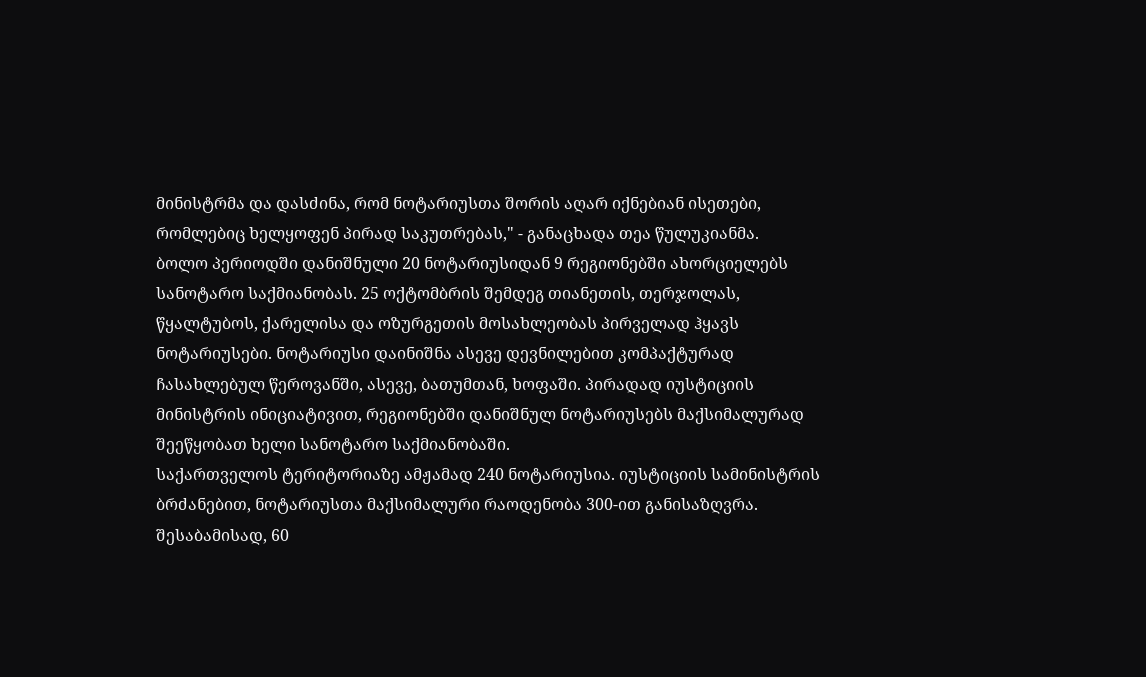მინისტრმა და დასძინა, რომ ნოტარიუსთა შორის აღარ იქნებიან ისეთები, რომლებიც ხელყოფენ პირად საკუთრებას," - განაცხადა თეა წულუკიანმა.
ბოლო პერიოდში დანიშნული 20 ნოტარიუსიდან 9 რეგიონებში ახორციელებს სანოტარო საქმიანობას. 25 ოქტომბრის შემდეგ თიანეთის, თერჯოლას, წყალტუბოს, ქარელისა და ოზურგეთის მოსახლეობას პირველად ჰყავს ნოტარიუსები. ნოტარიუსი დაინიშნა ასევე დევნილებით კომპაქტურად ჩასახლებულ წეროვანში, ასევე, ბათუმთან, ხოფაში. პირადად იუსტიციის მინისტრის ინიციატივით, რეგიონებში დანიშნულ ნოტარიუსებს მაქსიმალურად შეეწყობათ ხელი სანოტარო საქმიანობაში.
საქართველოს ტერიტორიაზე ამჟამად 240 ნოტარიუსია. იუსტიციის სამინისტრის ბრძანებით, ნოტარიუსთა მაქსიმალური რაოდენობა 300-ით განისაზღვრა. შესაბამისად, 60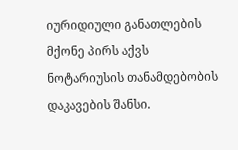იურიდიული განათლების მქონე პირს აქვს ნოტარიუსის თანამდებობის დაკავების შანსი.